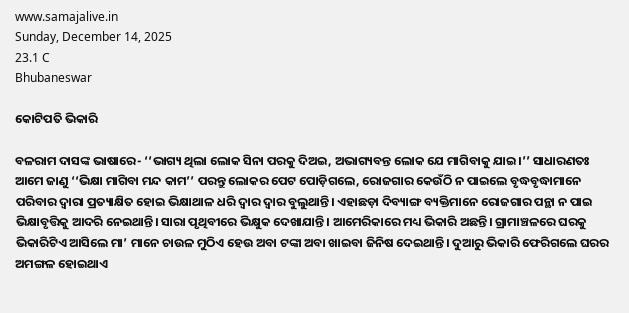www.samajalive.in
Sunday, December 14, 2025
23.1 C
Bhubaneswar

କୋଟିପତି ଭିକାରି

ବଳରାମ ଦାସଙ୍କ ଭାଷାରେ- ‘‘ଭାଗ୍ୟ ଥିଲା ଲୋକ ସିନା ପରକୁ ଦିଅଇ, ଅଭାଗ୍ୟବନ୍ତ ଲୋକ ଯେ ମାଗିବାକୁ ଯାଇ।’’ ସାଧାରଣତଃ ଆମେ ଜାଣୁ ‘‘ଭିକ୍ଷା ମାଗିବା ମନ୍ଦ କାମ’’ ପରନ୍ତୁ ଲୋକର ପେଟ ପୋଡ଼ିଗଲେ, ରୋଜଗାର କେଉଁଠି ନ ପାଇଲେ ବୃଦ୍ଧବୃଦ୍ଧାମାନେ ପରିବାର ଦ୍ୱାରା ପ୍ରତ୍ୟାକ୍ଷିତ ହୋଇ ଭିକ୍ଷାଥାଳ ଧରି ଦ୍ୱାର ଦ୍ୱାର ବୁଲୁଥାନ୍ତି। ଏହାଛଡ଼ା ଦିବ୍ୟାଙ୍ଗ ବ୍ୟକ୍ତିମାନେ ରୋଜଗାର ପନ୍ଥା ନ ପାଇ ଭିକ୍ଷାବୃତ୍ତିକୁ ଆଦରି ନେଇଥାନ୍ତି। ସାରା ପୃଥିବୀରେ ଭିକ୍ଷୁକ ଦେଖାଯାନ୍ତି। ଆମେରିକାରେ ମଧ୍ୟ ଭିକାରି ଅଛନ୍ତି। ଗ୍ରାମାଞ୍ଚଳରେ ଘରକୁ ଭିକାରିଟିଏ ଆସିଲେ ମା’ ମାନେ ଚାଉଳ ମୁଠିଏ ହେଉ ଅବା ଟଙ୍କା ଅବା ଖାଇବା ଜିନିଷ ଦେଇଥାନ୍ତି। ଦୁଆରୁ ଭିକାରି ଫେରିଗଲେ ଘରର ଅମଙ୍ଗଳ ହୋଇଥାଏ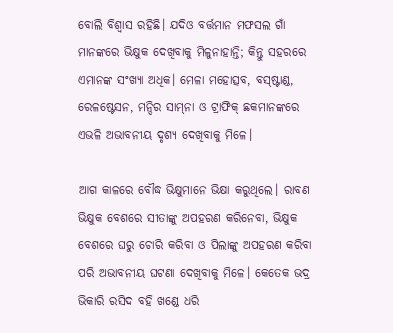ବୋଲି ବିଶ୍ୱାସ ରହିଛି। ଯଦିଓ ବର୍ତ୍ତମାନ ମଫସଲ ଗାଁ ମାନଙ୍କରେ ଭିକ୍ଷୁକ ଦେଖିବାକୁ ମିଳୁନାହାନ୍ତି; କିନ୍ତୁ ସହରରେ ଏମାନଙ୍କ ସଂଖ୍ୟା ଅଧିକ। ମେଳା ମହୋତ୍ସବ, ବସ୍‌ଷ୍ଟାଣ୍ଡ, ରେଳଷ୍ଟେସନ, ମନ୍ଦିର ସାମ୍‌ନା ଓ ଟ୍ରାଫିକ୍ ଛକମାନଙ୍କରେ ଏଭଳି ଅଭାବନୀୟ ଦୃଶ୍ୟ ଦେଖିବାକୁ ମିଳେ।

ଆଗ କାଳରେ ବୌଦ୍ଧ ଭିକ୍ଷୁମାନେ ଭିକ୍ଷା କରୁଥିଲେ। ରାବଣ ଭିକ୍ଷୁକ ବେଶରେ ସୀତାଙ୍କୁ ଅପହରଣ କରିନେବା, ଭିକ୍ଷୁକ ବେଶରେ ଘରୁ ଚୋରି କରିବା ଓ ପିଲାଙ୍କୁ ଅପହରଣ କରିବା ପରି ଅଭାବନୀୟ ଘଟଣା ଦେଖିବାକୁ ମିଳେ। କେତେକ ଭଦ୍ର ଭିକାରି ରସିଦ ବହି ଖଣ୍ଡେ ଧରି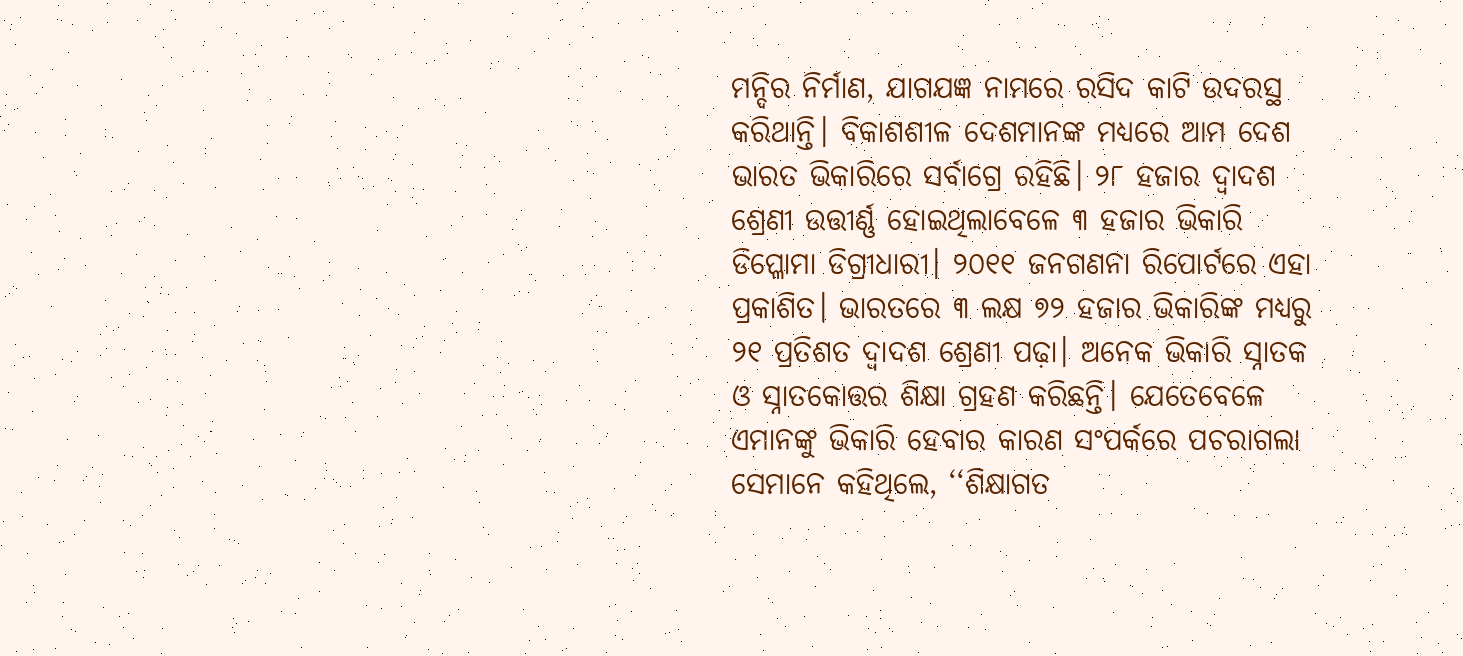ମନ୍ଦିର ନିର୍ମାଣ, ଯାଗଯଜ୍ଞ ନାମରେ ରସିଦ କାଟି ଉଦରସ୍ଥ କରିଥାନ୍ତି। ବିକାଶଶୀଳ ଦେଶମାନଙ୍କ ମଧ୍ୟରେ ଆମ ଦେଶ ଭାରତ ଭିକାରିରେ ସର୍ବାଗ୍ରେ ରହିଛି। ୨୮ ହଜାର ଦ୍ୱାଦଶ ଶ୍ରେଣୀ ଉତ୍ତୀର୍ଣ୍ଣ ହୋଇଥିଲାବେଳେ ୩ ହଜାର ଭିକାରି ଡିପ୍ଳୋମା ଡିଗ୍ରୀଧାରୀ। ୨୦୧୧ ଜନଗଣନା ରିପୋର୍ଟରେ ଏହା ପ୍ରକାଶିତ। ଭାରତରେ ୩ ଲକ୍ଷ ୭୨ ହଜାର ଭିକାରିଙ୍କ ମଧ୍ୟରୁ ୨୧ ପ୍ରତିଶତ ଦ୍ୱାଦଶ ଶ୍ରେଣୀ ପଢ଼ା। ଅନେକ ଭିକାରି ସ୍ନାତକ ଓ ସ୍ନାତକୋତ୍ତର ଶିକ୍ଷା ଗ୍ରହଣ କରିଛନ୍ତି। ଯେତେବେଳେ ଏମାନଙ୍କୁ ଭିକାରି ହେବାର କାରଣ ସଂପର୍କରେ ପଚରାଗଲା ସେମାନେ କହିଥିଲେ, ‘‘ଶିକ୍ଷାଗତ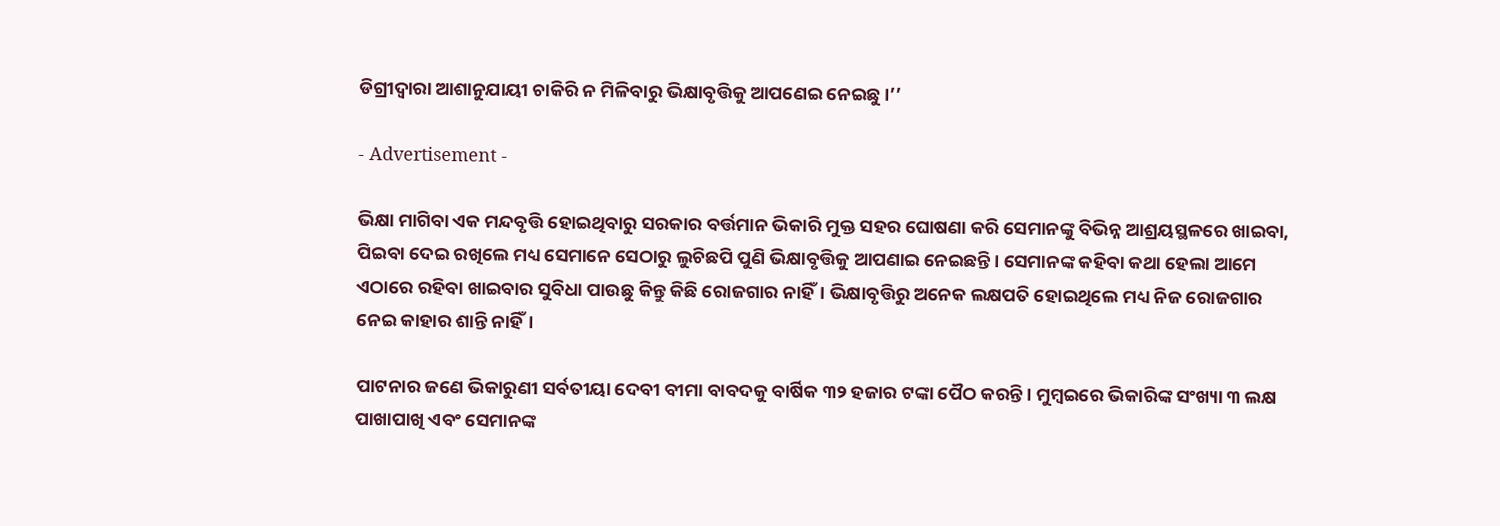ଡିଗ୍ରୀଦ୍ୱାରା ଆଶାନୁଯାୟୀ ଚାକିରି ନ ମିଳିବାରୁ ଭିକ୍ଷାବୃତ୍ତିକୁ ଆପଣେଇ ନେଇଛୁ ।’’

- Advertisement -

ଭିକ୍ଷା ମାଗିବା ଏକ ମନ୍ଦବୃତ୍ତି ହୋଇଥିବାରୁ ସରକାର ବର୍ତ୍ତମାନ ଭିକାରି ମୁକ୍ତ ସହର ଘୋଷଣା କରି ସେମାନଙ୍କୁ ବିଭିନ୍ନ ଆଶ୍ରୟସ୍ଥଳରେ ଖାଇବା, ପିଇବା ଦେଇ ରଖିଲେ ମଧ୍ୟ ସେମାନେ ସେଠାରୁ ଲୁଚିଛପି ପୁଣି ଭିକ୍ଷାବୃତ୍ତିକୁ ଆପଣାଇ ନେଇଛନ୍ତି। ସେମାନଙ୍କ କହିବା କଥା ହେଲା ଆମେ ଏଠାରେ ରହିବା ଖାଇବାର ସୁବିଧା ପାଉଛୁ କିନ୍ତୁ କିଛି ରୋଜଗାର ନାହିଁ। ଭିକ୍ଷାବୃତ୍ତିରୁ ଅନେକ ଲକ୍ଷପତି ହୋଇଥିଲେ ମଧ୍ୟ ନିଜ ରୋଜଗାର ନେଇ କାହାର ଶାନ୍ତି ନାହିଁ।

ପାଟନାର ଜଣେ ଭିକାରୁଣୀ ସର୍ବତୀୟା ଦେବୀ ବୀମା ବାବଦକୁ ବାର୍ଷିକ ୩୨ ହଜାର ଟଙ୍କା ପୈଠ କରନ୍ତି। ମୁମ୍ୱଇରେ ଭିକାରିଙ୍କ ସଂଖ୍ୟା ୩ ଲକ୍ଷ ପାଖାପାଖି ଏବଂ ସେମାନଙ୍କ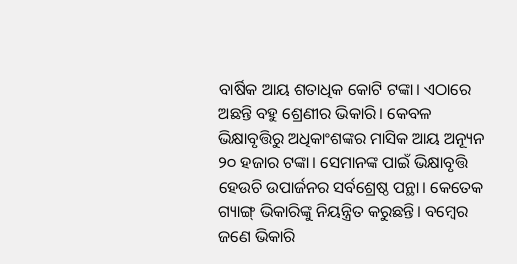ବାର୍ଷିକ ଆୟ ଶତାଧିକ କୋଟି ଟଙ୍କା। ଏଠାରେ ଅଛନ୍ତି ବହୁ ଶ୍ରେଣୀର ଭିକାରି। କେବଳ ଭିକ୍ଷାବୃତ୍ତିରୁ ଅଧିକାଂଶଙ୍କର ମାସିକ ଆୟ ଅନ୍ୟୂନ ୨୦ ହଜାର ଟଙ୍କା। ସେମାନଙ୍କ ପାଇଁ ଭିକ୍ଷାବୃତ୍ତି ହେଉଚି ଉପାର୍ଜନର ସର୍ବଶ୍ରେଷ୍ଠ ପନ୍ଥା। କେତେକ ଗ୍ୟାଙ୍ଗ୍‌ ଭିକାରିଙ୍କୁ ନିୟନ୍ତ୍ରିତ କରୁଛନ୍ତି। ବମ୍ୱେର ଜଣେ ଭିକାରି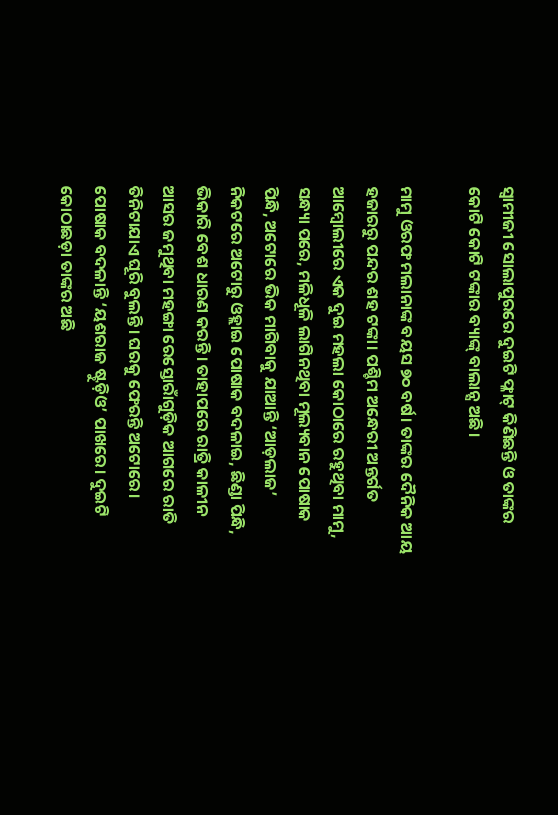ସ୍ୱାମୀଜୀ ସୋଲାପୁରରେ ଦୁଇଟି ଫ୍ଳାଟ୍‌ କିଣିଛନ୍ତି ଓ ତାଙ୍କର କୋଟି କୋଟି ଟଙ୍କାର ବ୍ୟାଙ୍କ୍‌ ବାଲାନ୍ସ ଅଛି।

ମାମୁ ଓରଫ ମଲାନାଙ୍କ ବୟସ ୭୦ ବର୍ଷ। ତାଙ୍କର ଦୈନିକ ଆୟ ହଜାରରୁ ପନ୍ଦର ଶହ ଟଙ୍କା। ପଶ୍ଚିମ ଅନ୍ଧେରୀ ଅନ୍ତର୍ଗତ ଆମ୍ବୋଲୀରେ ଏକ ଦୁଇ ମହଲା କୋଠାରେ ରହୁଥିବା ମାମୁ, ସନ୍ଧ୍ୟା ପରେ, ମଳିଧୂଳି ଲାଗିନଥିବା ମୂଲ୍ୟବାନ ପୋଷାକ ପିନ୍ଧି, ଅଟୋରେ ଭିକ ମାଗିବାକୁ ଯାଆନ୍ତି ‘ଆଡ଼ଲାଜ’ ନିକଟରେ ଅଟୋରୁ ଓହ୍ଲାଇ ପୋଷାକ ବଦଳାଇ, ଛିଣ୍ଡା ପିନ୍ଧି, ଭିକାରି ବେଶ ଧାରଣ କରନ୍ତି। ତାହାପରେ ରାତ୍ରି କାଳୀନ ଆସର ଜମୁଥିବା ମହଙ୍ଗା ରେସ୍ତୋରାଁଗୁଡ଼ିକ ଆଗରେ ରାତି ତିନିଟାଯାଏ ଘୂରି ବୁଲନ୍ତି। ଘରକୁ ଫେରନ୍ତି ଅଟୋରେ। ପୋଷାକ ବଦଳାନ୍ତି ‘ୟଶରାଜ ଷ୍ଟୁଡ଼ିଓ’ ପାଖରେ। ଦୁଇଟି କୋଠାଛଡ଼ା ତାଙ୍କର ଅଛି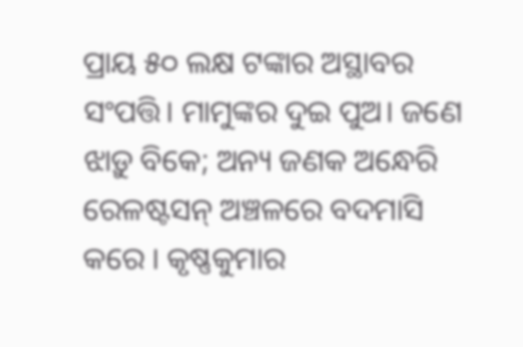ପ୍ରାୟ ୫୦ ଲକ୍ଷ ଟଙ୍କାର ଅସ୍ଥାବର ସଂପତ୍ତି। ମାମୁଙ୍କର ଦୁଇ ପୁଅ। ଜଣେ ଝାଡ଼ୁ ବିକେ; ଅନ୍ୟ ଜଣକ ଅନ୍ଧେରି ରେଳଷ୍ଟସନ୍‌ ଅଞ୍ଚଳରେ ବଦମାସି କରେ । କୃଷ୍ଣକୁମାର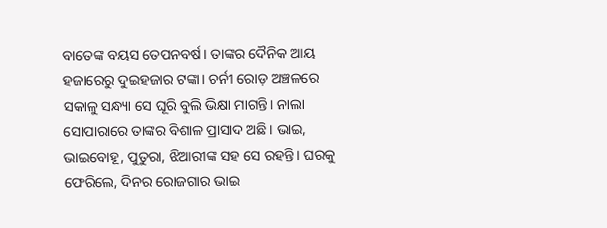ବାତେଙ୍କ ବୟସ ତେପନବର୍ଷ। ତାଙ୍କର ଦୈନିକ ଆୟ ହଜାରେରୁ ଦୁଇହଜାର ଟଙ୍କା। ଚର୍ନୀ ରୋଡ଼ ଅଞ୍ଚଳରେ ସକାଳୁ ସନ୍ଧ୍ୟା ସେ ଘୂରି ବୁଲି ଭିକ୍ଷା ମାଗନ୍ତି। ନାଲା ସୋପାରାରେ ତାଙ୍କର ବିଶାଳ ପ୍ରାସାଦ ଅଛି। ଭାଇ, ଭାଇବୋହୂ, ପୁତୁରା, ଝିଆରୀଙ୍କ ସହ ସେ ରହନ୍ତି। ଘରକୁ ଫେରିଲେ, ଦିନର ରୋଜଗାର ଭାଇ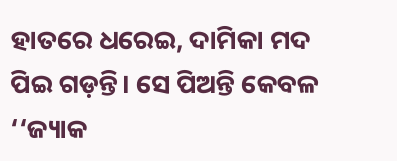ହାତରେ ଧରେଇ, ଦାମିକା ମଦ ପିଇ ଗଡ଼ନ୍ତି। ସେ ପିଅନ୍ତି କେବଳ ‘‘ଜ୍ୟାକ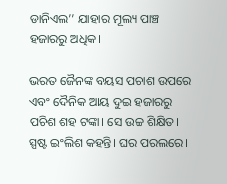ଡାନିଏଲ’’ ଯାହାର ମୂଲ୍ୟ ପାଞ୍ଚ ହଜାରରୁ ଅଧିକ।

ଭରତ ଜୈନଙ୍କ ବୟସ ପଚାଶ ଉପରେ ଏବଂ ଦୈନିକ ଆୟ ଦୁଇ ହଜାରରୁ ପଚିଶ ଶହ ଟଙ୍କା। ସେ ଉଚ୍ଚ ଶିକ୍ଷିତ। ସ୍ପଷ୍ଟ ଇଂଲିଶ କହନ୍ତି। ଘର ପରଲରେ।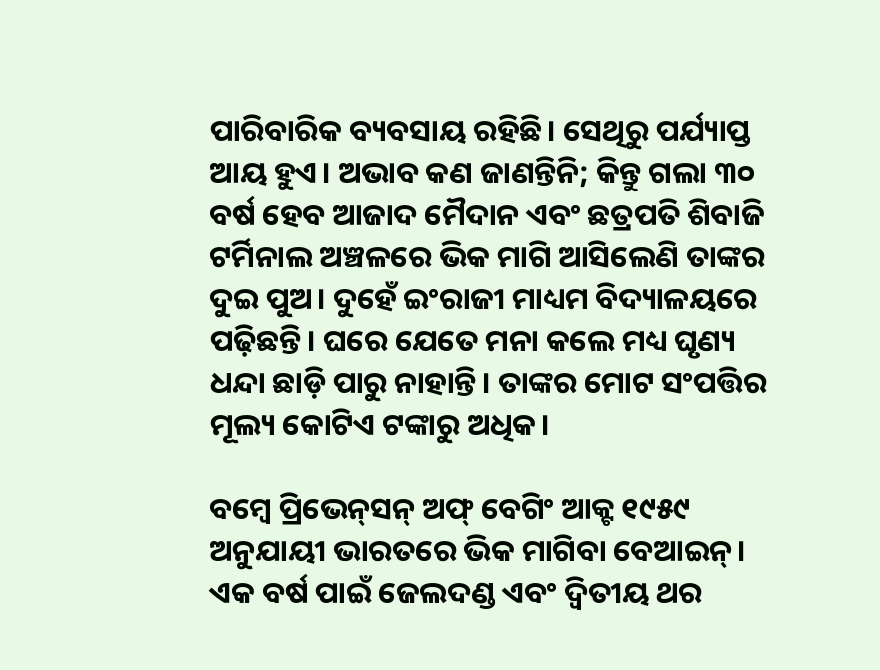ପାରିବାରିକ ବ୍ୟବସାୟ ରହିଛି। ସେଥିରୁ ପର୍ଯ୍ୟାପ୍ତ ଆୟ ହୁଏ। ଅଭାବ କଣ ଜାଣନ୍ତିନି; କିନ୍ତୁ ଗଲା ୩୦ ବର୍ଷ ହେବ ଆଜାଦ ମୈଦାନ ଏବଂ ଛତ୍ରପତି ଶିବାଜି ଟର୍ମିନାଲ ଅଞ୍ଚଳରେ ଭିକ ମାଗି ଆସିଲେଣି ତାଙ୍କର ଦୁଇ ପୁଅ। ଦୁହେଁ ଇଂରାଜୀ ମାଧ୍ୟମ ବିଦ୍ୟାଳୟରେ ପଢ଼ିଛନ୍ତି। ଘରେ ଯେତେ ମନା କଲେ ମଧ୍ୟ ଘୃଣ୍ୟ ଧନ୍ଦା ଛାଡ଼ି ପାରୁ ନାହାନ୍ତି। ତାଙ୍କର ମୋଟ ସଂପତ୍ତିର ମୂଲ୍ୟ କୋଟିଏ ଟଙ୍କାରୁ ଅଧିକ।

ବମ୍ୱେ ପ୍ରିଭେନ୍‌ସନ୍‌ ଅଫ୍‌ ବେଗିଂ ଆକ୍ଟ ୧୯୫୯ ଅନୁଯାୟୀ ଭାରତରେ ଭିକ ମାଗିବା ବେଆଇନ୍‌। ଏକ ବର୍ଷ ପାଇଁ ଜେଲଦଣ୍ଡ ଏବଂ ଦ୍ୱିତୀୟ ଥର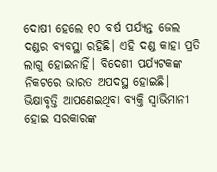ଦୋଷୀ ହେଲେ ୧୦ ବର୍ଷ ପର୍ଯ୍ୟନ୍ତ ଜେଲ ଦଣ୍ଡର ବ୍ୟବସ୍ଥା ରହିଛି। ଏହି ଦଣ୍ଡ କାହା ପ୍ରତି ଲାଗୁ ହୋଇନାହିଁ। ବିଦେଶୀ ପର୍ଯ୍ୟଟକଙ୍କ ନିକଟରେ ଭାରତ ଅପଦସ୍ଥ ହୋଇଛି। ଭିକ୍ଷାବୃତ୍ତି ଆପଣେଇଥିବା ବ୍ୟକ୍ତି ସ୍ୱାଭିମାନୀ ହୋଇ ସରକାରଙ୍କ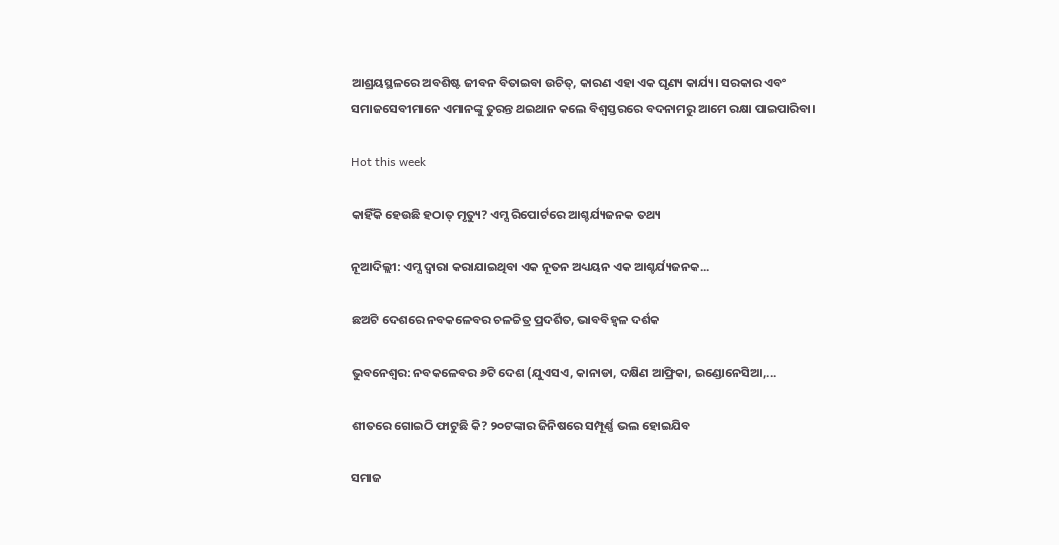ଆଶ୍ରୟସ୍ଥଳରେ ଅବଶିଷ୍ଟ ଜୀବନ ବିତାଇବା ଉଚିତ୍‌, କାରଣ ଏହା ଏକ ଘୃଣ୍ୟ କାର୍ଯ୍ୟ। ସରକାର ଏବଂ ସମାଜସେବୀମାନେ ଏମାନଙ୍କୁ ତୁରନ୍ତ ଥଇଥାନ କଲେ ବିଶ୍ୱସ୍ତରରେ ବଦନାମରୁ ଆମେ ରକ୍ଷା ପାଇପାରିବା।

Hot this week

କାହିଁକି ହେଉଛି ହଠାତ୍‌ ମୃତ୍ୟୁ? ଏମ୍ସ ରିପୋର୍ଟରେ ଆଶ୍ଚର୍ଯ୍ୟଜନକ ତଥ୍ୟ

ନୂଆଦିଲ୍ଲୀ: ଏମ୍ସ ଦ୍ୱାରା କରାଯାଇଥିବା ଏକ ନୂତନ ଅଧ୍ୟୟନ ଏକ ଆଶ୍ଚର୍ଯ୍ୟଜନକ...

ଛଅଟି ଦେଶରେ ନବକଳେବର ଚଳଚ୍ଚିତ୍ର ପ୍ରଦର୍ଶିତ, ଭାବବିହ୍ୱଳ ଦର୍ଶକ

ଭୁବନେଶ୍ୱର: ନବକଳେବର ୬ଟି ଦେଶ (ଯୁଏସଏ, କାନାଡା, ଦକ୍ଷିଣ ଆଫ୍ରିକା, ଇଣ୍ଡୋନେସିଆ,...

ଶୀତରେ ଗୋଇଠି ଫାଟୁଛି କି? ୨୦ଟଙ୍କାର ଜିନିଷରେ ସମ୍ପୂର୍ଣ୍ଣ ଭଲ ହୋଇଯିବ

ସମାଜ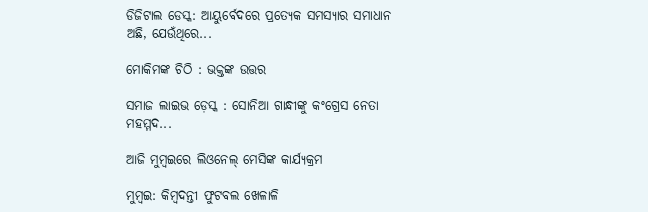ଡିଜିଟାଲ ଡେସ୍କ: ଆୟୁର୍ବେଦରେ ପ୍ରତ୍ୟେକ ସମସ୍ୟାର ସମାଧାନ ଅଛି, ଯେଉଁଥିରେ...

ମୋକିମଙ୍କ ଚିଠି : ଭକ୍ତଙ୍କ ଉତ୍ତର

ସମାଜ ଲାଇଭ ଡ଼େସ୍କ : ସୋନିଆ ଗାନ୍ଧୀଙ୍କୁ କଂଗ୍ରେସ ନେତା ମହମ୍ମଦ...

ଆଜି ମୁମ୍ବଇରେ ଲିଓନେଲ୍‌ ମେସିଙ୍କ କାର୍ଯ୍ୟକ୍ରମ

ମୁମ୍ବଇ: କିମ୍ବଦନ୍ତୀ ଫୁଟବଲ ଖେଳାଳି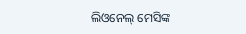ଲିଓନେଲ୍‌ ମେସିଙ୍କ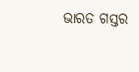ଭାରତ ଗସ୍ତର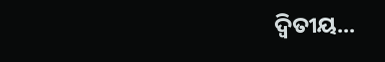ଦ୍ୱିତୀୟ...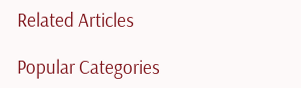Related Articles

Popular Categories